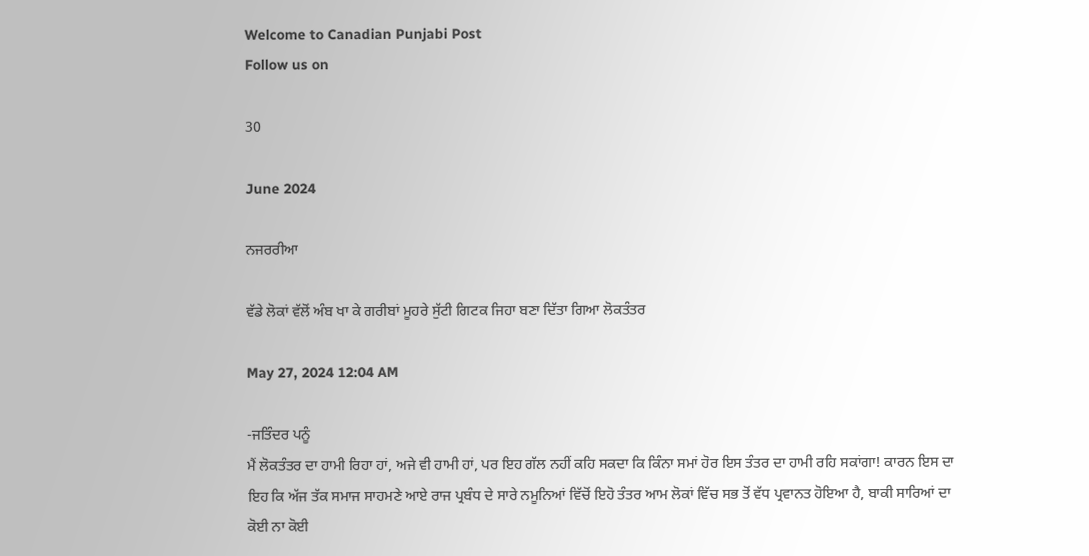Welcome to Canadian Punjabi Post
Follow us on

30

June 2024

ਨਜਰਰੀਆ

ਵੱਡੇ ਲੋਕਾਂ ਵੱਲੋਂ ਅੰਬ ਖਾ ਕੇ ਗਰੀਬਾਂ ਮੂਹਰੇ ਸੁੱਟੀ ਗਿਟਕ ਜਿਹਾ ਬਣਾ ਦਿੱਤਾ ਗਿਆ ਲੋਕਤੰਤਰ

May 27, 2024 12:04 AM

-ਜਤਿੰਦਰ ਪਨੂੰ
ਮੈਂ ਲੋਕਤੰਤਰ ਦਾ ਹਾਮੀ ਰਿਹਾ ਹਾਂ, ਅਜੇ ਵੀ ਹਾਮੀ ਹਾਂ, ਪਰ ਇਹ ਗੱਲ ਨਹੀਂ ਕਹਿ ਸਕਦਾ ਕਿ ਕਿੰਨਾ ਸਮਾਂ ਹੋਰ ਇਸ ਤੰਤਰ ਦਾ ਹਾਮੀ ਰਹਿ ਸਕਾਂਗਾ! ਕਾਰਨ ਇਸ ਦਾ ਇਹ ਕਿ ਅੱਜ ਤੱਕ ਸਮਾਜ ਸਾਹਮਣੇ ਆਏ ਰਾਜ ਪ੍ਰਬੰਧ ਦੇ ਸਾਰੇ ਨਮੂਨਿਆਂ ਵਿੱਚੋਂ ਇਹੋ ਤੰਤਰ ਆਮ ਲੋਕਾਂ ਵਿੱਚ ਸਭ ਤੋਂ ਵੱਧ ਪ੍ਰਵਾਨਤ ਹੋਇਆ ਹੈ, ਬਾਕੀ ਸਾਰਿਆਂ ਦਾ ਕੋਈ ਨਾ ਕੋਈ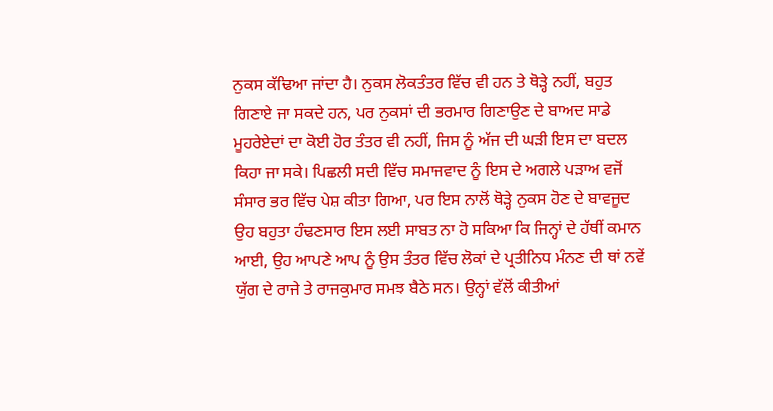ਨੁਕਸ ਕੱਢਿਆ ਜਾਂਦਾ ਹੈ। ਨੁਕਸ ਲੋਕਤੰਤਰ ਵਿੱਚ ਵੀ ਹਨ ਤੇ ਥੋੜ੍ਹੇ ਨਹੀਂ, ਬਹੁਤ ਗਿਣਾਏ ਜਾ ਸਕਦੇ ਹਨ, ਪਰ ਨੁਕਸਾਂ ਦੀ ਭਰਮਾਰ ਗਿਣਾਉਣ ਦੇ ਬਾਅਦ ਸਾਡੇ ਮੂਹਰੇਏਦਾਂ ਦਾ ਕੋਈ ਹੋਰ ਤੰਤਰ ਵੀ ਨਹੀਂ, ਜਿਸ ਨੂੰ ਅੱਜ ਦੀ ਘੜੀ ਇਸ ਦਾ ਬਦਲ ਕਿਹਾ ਜਾ ਸਕੇ। ਪਿਛਲੀ ਸਦੀ ਵਿੱਚ ਸਮਾਜਵਾਦ ਨੂੰ ਇਸ ਦੇ ਅਗਲੇ ਪੜਾਅ ਵਜੋਂ ਸੰਸਾਰ ਭਰ ਵਿੱਚ ਪੇਸ਼ ਕੀਤਾ ਗਿਆ, ਪਰ ਇਸ ਨਾਲੋਂ ਥੋੜ੍ਹੇ ਨੁਕਸ ਹੋਣ ਦੇ ਬਾਵਜੂਦ ਉਹ ਬਹੁਤਾ ਹੰਢਣਸਾਰ ਇਸ ਲਈ ਸਾਬਤ ਨਾ ਹੋ ਸਕਿਆ ਕਿ ਜਿਨ੍ਹਾਂ ਦੇ ਹੱਥੀਂ ਕਮਾਨ ਆਈ, ਉਹ ਆਪਣੇ ਆਪ ਨੂੰ ਉਸ ਤੰਤਰ ਵਿੱਚ ਲੋਕਾਂ ਦੇ ਪ੍ਰਤੀਨਿਧ ਮੰਨਣ ਦੀ ਥਾਂ ਨਵੇਂ ਯੁੱਗ ਦੇ ਰਾਜੇ ਤੇ ਰਾਜਕੁਮਾਰ ਸਮਝ ਬੈਠੇ ਸਨ। ਉਨ੍ਹਾਂ ਵੱਲੋਂ ਕੀਤੀਆਂ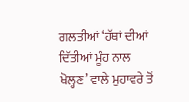ਗਲਤੀਆਂ ‘ਹੱਥਾਂ ਦੀਆਂ ਦਿੱਤੀਆਂ ਮੂੰਹ ਨਾਲ ਖੋਲ੍ਹਣ’ ਵਾਲੇ ਮੁਹਾਵਰੇ ਤੋਂ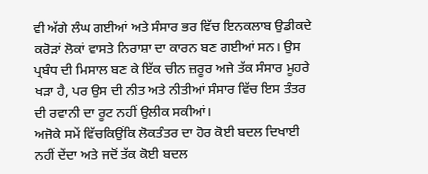ਵੀ ਅੱਗੇ ਲੰਘ ਗਈਆਂ ਅਤੇ ਸੰਸਾਰ ਭਰ ਵਿੱਚ ਇਨਕਲਾਬ ਉਡੀਕਦੇ ਕਰੋੜਾਂ ਲੋਕਾਂ ਵਾਸਤੇ ਨਿਰਾਸ਼ਾ ਦਾ ਕਾਰਨ ਬਣ ਗਈਆਂ ਸਨ। ਉਸ ਪ੍ਰਬੰਧ ਦੀ ਮਿਸਾਲ ਬਣ ਕੇ ਇੱਕ ਚੀਨ ਜ਼ਰੂਰ ਅਜੇ ਤੱਕ ਸੰਸਾਰ ਮੂਹਰੇ ਖੜਾ ਹੈ, ਪਰ ਉਸ ਦੀ ਨੀਤ ਅਤੇ ਨੀਤੀਆਂ ਸੰਸਾਰ ਵਿੱਚ ਇਸ ਤੰਤਰ ਦੀ ਰਵਾਨੀ ਦਾ ਰੂਟ ਨਹੀਂ ਉਲੀਕ ਸਕੀਆਂ।
ਅਜੋਕੇ ਸਮੇਂ ਵਿੱਚਕਿਉਂਕਿ ਲੋਕਤੰਤਰ ਦਾ ਹੋਰ ਕੋਈ ਬਦਲ ਦਿਖਾਈ ਨਹੀਂ ਦੇਂਦਾ ਅਤੇ ਜਦੋਂ ਤੱਕ ਕੋਈ ਬਦਲ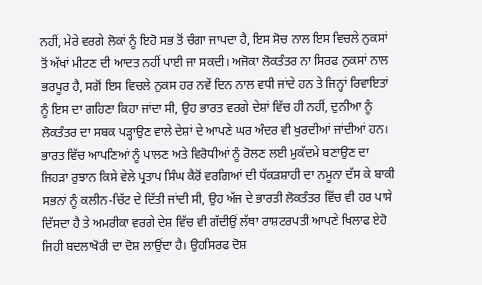ਨਹੀਂ, ਮੇਰੇ ਵਰਗੇ ਲੋਕਾਂ ਨੂੰ ਇਹੋ ਸਭ ਤੋਂ ਚੰਗਾ ਜਾਪਦਾ ਹੈ, ਇਸ ਸੋਚ ਨਾਲ ਇਸ ਵਿਚਲੇ ਨੁਕਸਾਂ ਤੋਂ ਅੱਖਾਂ ਮੀਟਣ ਦੀ ਆਦਤ ਨਹੀਂ ਪਾਈ ਜਾ ਸਕਦੀ। ਅਜੋਕਾ ਲੋਕਤੰਤਰ ਨਾ ਸਿਰਫ ਨੁਕਸਾਂ ਨਾਲ ਭਰਪੂਰ ਹੈ, ਸਗੋਂ ਇਸ ਵਿਚਲੇ ਨੁਕਸ ਹਰ ਨਵੇਂ ਦਿਨ ਨਾਲ ਵਧੀ ਜਾਂਦੇ ਹਨ ਤੇ ਜਿਨ੍ਹਾਂ ਰਿਵਾਇਤਾਂ ਨੂੰ ਇਸ ਦਾ ਗਹਿਣਾ ਕਿਹਾ ਜਾਂਦਾ ਸੀ, ਉਹ ਭਾਰਤ ਵਰਗੇ ਦੇਸ਼ਾਂ ਵਿੱਚ ਹੀ ਨਹੀਂ, ਦੁਨੀਆ ਨੂੰ ਲੋਕਤੰਤਰ ਦਾ ਸਬਕ ਪੜ੍ਹਾਉਣ ਵਾਲੇ ਦੇਸ਼ਾਂ ਦੇ ਆਪਣੇ ਘਰ ਅੰਦਰ ਵੀ ਖੁਰਦੀਆਂ ਜਾਂਦੀਆਂ ਹਨ। ਭਾਰਤ ਵਿੱਚ ਆਪਣਿਆਂ ਨੂੰ ਪਾਲਣ ਅਤੇ ਵਿਰੋਧੀਆਂ ਨੂੰ ਰੋਲਣ ਲਈ ਮੁਕੱਦਮੇ ਬਣਾਉਣ ਦਾ ਜਿਹੜਾ ਰੁਝਾਨ ਕਿਸੇ ਵੇਲੇ ਪ੍ਰਤਾਪ ਸਿੰਘ ਕੈਰੋਂ ਵਰਗਿਆਂ ਦੀ ਧੱਕੜਸ਼ਾਹੀ ਦਾ ਨਮੂਨਾ ਦੱਸ ਕੇ ਬਾਕੀ ਸਭਨਾਂ ਨੂੰ ਕਲੀਨ-ਚਿੱਟ ਦੇ ਦਿੱਤੀ ਜਾਂਦੀ ਸੀ, ਉਹ ਅੱਜ ਦੇ ਭਾਰਤੀ ਲੋਕਤੰਤਰ ਵਿੱਚ ਵੀ ਹਰ ਪਾਸੇ ਦਿੱਸਦਾ ਹੈ ਤੇ ਅਮਰੀਕਾ ਵਰਗੇ ਦੇਸ਼ ਵਿੱਚ ਵੀ ਗੱਦੀਉਂ ਲੱਥਾ ਰਾਸ਼ਟਰਪਤੀ ਆਪਣੇ ਖਿਲਾਫ ਏਹੋ ਜਿਹੀ ਬਦਲਾਖੋਰੀ ਦਾ ਦੋਸ਼ ਲਾਉਂਦਾ ਹੈ। ਉਹਸਿਰਫ ਦੋਸ਼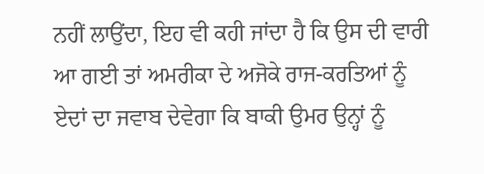ਨਹੀਂ ਲਾਉਂਦਾ, ਇਹ ਵੀ ਕਹੀ ਜਾਂਦਾ ਹੈ ਕਿ ਉਸ ਦੀ ਵਾਰੀ ਆ ਗਈ ਤਾਂ ਅਮਰੀਕਾ ਦੇ ਅਜੋਕੇ ਰਾਜ-ਕਰਤਿਆਂ ਨੂੰ ਏਦਾਂ ਦਾ ਜਵਾਬ ਦੇਵੇਗਾ ਕਿ ਬਾਕੀ ਉਮਰ ਉਨ੍ਹਾਂ ਨੂੰ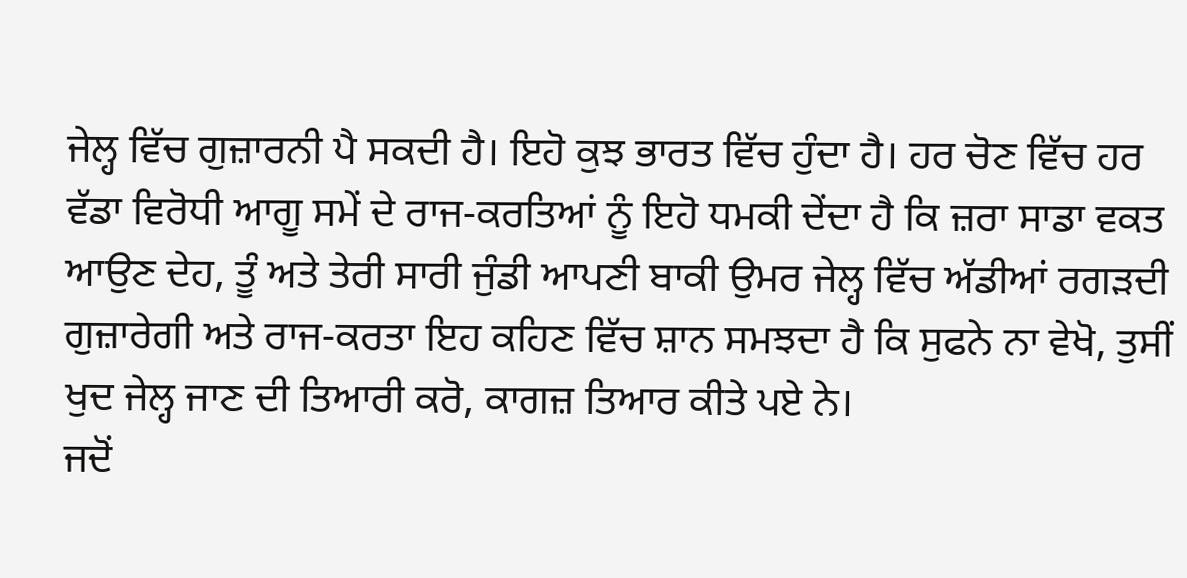ਜੇਲ੍ਹ ਵਿੱਚ ਗੁਜ਼ਾਰਨੀ ਪੈ ਸਕਦੀ ਹੈ। ਇਹੋ ਕੁਝ ਭਾਰਤ ਵਿੱਚ ਹੁੰਦਾ ਹੈ। ਹਰ ਚੋਣ ਵਿੱਚ ਹਰ ਵੱਡਾ ਵਿਰੋਧੀ ਆਗੂ ਸਮੇਂ ਦੇ ਰਾਜ-ਕਰਤਿਆਂ ਨੂੰ ਇਹੋ ਧਮਕੀ ਦੇਂਦਾ ਹੈ ਕਿ ਜ਼ਰਾ ਸਾਡਾ ਵਕਤ ਆਉਣ ਦੇਹ, ਤੂੰ ਅਤੇ ਤੇਰੀ ਸਾਰੀ ਜੁੰਡੀ ਆਪਣੀ ਬਾਕੀ ਉਮਰ ਜੇਲ੍ਹ ਵਿੱਚ ਅੱਡੀਆਂ ਰਗੜਦੀ ਗੁਜ਼ਾਰੇਗੀ ਅਤੇ ਰਾਜ-ਕਰਤਾ ਇਹ ਕਹਿਣ ਵਿੱਚ ਸ਼ਾਨ ਸਮਝਦਾ ਹੈ ਕਿ ਸੁਫਨੇ ਨਾ ਵੇਖੋ, ਤੁਸੀਂ ਖੁਦ ਜੇਲ੍ਹ ਜਾਣ ਦੀ ਤਿਆਰੀ ਕਰੋ, ਕਾਗਜ਼ ਤਿਆਰ ਕੀਤੇ ਪਏ ਨੇ।
ਜਦੋਂ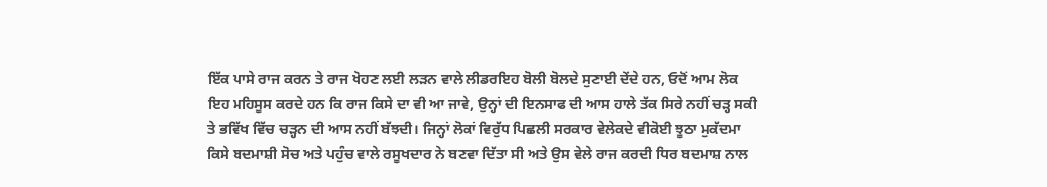ਇੱਕ ਪਾਸੇ ਰਾਜ ਕਰਨ ਤੇ ਰਾਜ ਖੋਹਣ ਲਈ ਲੜਨ ਵਾਲੇ ਲੀਡਰਇਹ ਬੋਲੀ ਬੋਲਦੇ ਸੁਣਾਈ ਦੇਂਦੇ ਹਨ, ਓਦੋਂ ਆਮ ਲੋਕ ਇਹ ਮਹਿਸੂਸ ਕਰਦੇ ਹਨ ਕਿ ਰਾਜ ਕਿਸੇ ਦਾ ਵੀ ਆ ਜਾਵੇ, ਉਨ੍ਹਾਂ ਦੀ ਇਨਸਾਫ ਦੀ ਆਸ ਹਾਲੇ ਤੱਕ ਸਿਰੇ ਨਹੀਂ ਚੜ੍ਹ ਸਕੀ ਤੇ ਭਵਿੱਖ ਵਿੱਚ ਚੜ੍ਹਨ ਦੀ ਆਸ ਨਹੀਂ ਬੱਝਦੀ। ਜਿਨ੍ਹਾਂ ਲੋਕਾਂ ਵਿਰੁੱਧ ਪਿਛਲੀ ਸਰਕਾਰ ਵੇਲੇਕਦੇ ਵੀਕੋਈ ਝੂਠਾ ਮੁਕੱਦਮਾ ਕਿਸੇ ਬਦਮਾਸ਼ੀ ਸੋਚ ਅਤੇ ਪਹੁੰਚ ਵਾਲੇ ਰਸੂਖਦਾਰ ਨੇ ਬਣਵਾ ਦਿੱਤਾ ਸੀ ਅਤੇ ਉਸ ਵੇਲੇ ਰਾਜ ਕਰਦੀ ਧਿਰ ਬਦਮਾਸ਼ ਨਾਲ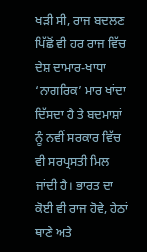ਖੜੀ ਸੀ, ਰਾਜ ਬਦਲਣ ਪਿੱਛੋਂ ਵੀ ਹਰ ਰਾਜ ਵਿੱਚ ਦੇਸ਼ ਦਾਮਾਰ-ਖਾਧਾ ‘ਨਾਗਰਿਕ’ ਮਾਰ ਖਾਂਦਾ ਦਿੱਸਦਾ ਹੈ ਤੇ ਬਦਮਾਸ਼ਾਂ ਨੂੰ ਨਵੀਂ ਸਰਕਾਰ ਵਿੱਚ ਵੀ ਸਰਪ੍ਰਸਤੀ ਮਿਲ ਜਾਂਦੀ ਹੈ। ਭਾਰਤ ਦਾ ਕੋਈ ਵੀ ਰਾਜ ਹੋਵੇ, ਹੇਠਾਂ ਥਾਣੇ ਅਤੇ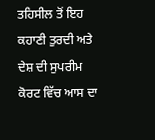ਤਹਿਸੀਲ ਤੋਂ ਇਹ ਕਹਾਣੀ ਤੁਰਦੀ ਅਤੇ ਦੇਸ਼ ਦੀ ਸੁਪਰੀਮ ਕੋਰਟ ਵਿੱਚ ਆਸ ਦਾ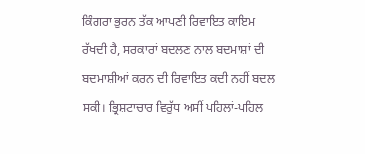ਕਿੰਗਰਾ ਭੁਰਨ ਤੱਕ ਆਪਣੀ ਰਿਵਾਇਤ ਕਾਇਮ ਰੱਖਦੀ ਹੈ, ਸਰਕਾਰਾਂ ਬਦਲਣ ਨਾਲ ਬਦਮਾਸ਼ਾਂ ਦੀ ਬਦਮਾਸ਼ੀਆਂ ਕਰਨ ਦੀ ਰਿਵਾਇਤ ਕਦੀ ਨਹੀਂ ਬਦਲ ਸਕੀ। ਭ੍ਰਿਸ਼ਟਾਚਾਰ ਵਿਰੁੱਧ ਅਸੀਂ ਪਹਿਲਾਂ-ਪਹਿਲ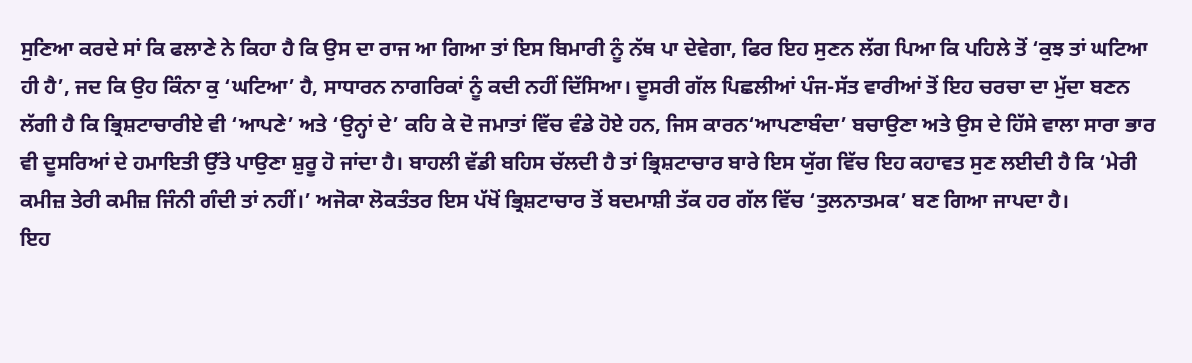ਸੁਣਿਆ ਕਰਦੇ ਸਾਂ ਕਿ ਫਲਾਣੇ ਨੇ ਕਿਹਾ ਹੈ ਕਿ ਉਸ ਦਾ ਰਾਜ ਆ ਗਿਆ ਤਾਂ ਇਸ ਬਿਮਾਰੀ ਨੂੰ ਨੱਥ ਪਾ ਦੇਵੇਗਾ, ਫਿਰ ਇਹ ਸੁਣਨ ਲੱਗ ਪਿਆ ਕਿ ਪਹਿਲੇ ਤੋਂ ‘ਕੁਝ ਤਾਂ ਘਟਿਆ ਹੀ ਹੈ’, ਜਦ ਕਿ ਉਹ ਕਿੰਨਾ ਕੁ ‘ਘਟਿਆ’ ਹੈ, ਸਾਧਾਰਨ ਨਾਗਰਿਕਾਂ ਨੂੰ ਕਦੀ ਨਹੀਂ ਦਿੱਸਿਆ। ਦੂਸਰੀ ਗੱਲ ਪਿਛਲੀਆਂ ਪੰਜ-ਸੱਤ ਵਾਰੀਆਂ ਤੋਂ ਇਹ ਚਰਚਾ ਦਾ ਮੁੱਦਾ ਬਣਨ ਲੱਗੀ ਹੈ ਕਿ ਭ੍ਰਿਸ਼ਟਾਚਾਰੀਏ ਵੀ ‘ਆਪਣੇ’ ਅਤੇ ‘ਉਨ੍ਹਾਂ ਦੇ’ ਕਹਿ ਕੇ ਦੋ ਜਮਾਤਾਂ ਵਿੱਚ ਵੰਡੇ ਹੋਏ ਹਨ, ਜਿਸ ਕਾਰਨ‘ਆਪਣਾਬੰਦਾ’ ਬਚਾਉਣਾ ਅਤੇ ਉਸ ਦੇ ਹਿੱਸੇ ਵਾਲਾ ਸਾਰਾ ਭਾਰ ਵੀ ਦੂਸਰਿਆਂ ਦੇ ਹਮਾਇਤੀ ਉੱਤੇ ਪਾਉਣਾ ਸ਼ੁਰੂ ਹੋ ਜਾਂਦਾ ਹੈ। ਬਾਹਲੀ ਵੱਡੀ ਬਹਿਸ ਚੱਲਦੀ ਹੈ ਤਾਂ ਭ੍ਰਿਸ਼ਟਾਚਾਰ ਬਾਰੇ ਇਸ ਯੁੱਗ ਵਿੱਚ ਇਹ ਕਹਾਵਤ ਸੁਣ ਲਈਦੀ ਹੈ ਕਿ ‘ਮੇਰੀ ਕਮੀਜ਼ ਤੇਰੀ ਕਮੀਜ਼ ਜਿੰਨੀ ਗੰਦੀ ਤਾਂ ਨਹੀਂ।’ ਅਜੋਕਾ ਲੋਕਤੰਤਰ ਇਸ ਪੱਖੋਂ ਭ੍ਰਿਸ਼ਟਾਚਾਰ ਤੋਂ ਬਦਮਾਸ਼ੀ ਤੱਕ ਹਰ ਗੱਲ ਵਿੱਚ ‘ਤੁਲਨਾਤਮਕ’ ਬਣ ਗਿਆ ਜਾਪਦਾ ਹੈ।
ਇਹ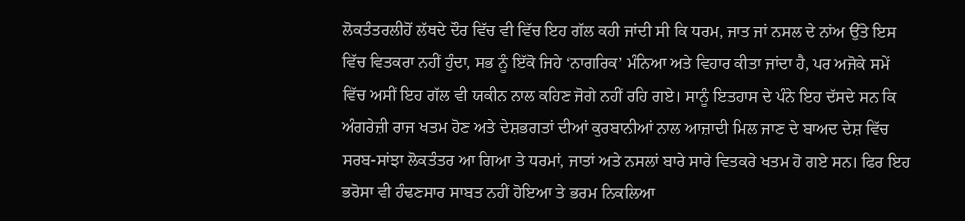ਲੋਕਤੰਤਰਲੀਹੋਂ ਲੱਥਦੇ ਦੌਰ ਵਿੱਚ ਵੀ ਵਿੱਚ ਇਹ ਗੱਲ ਕਹੀ ਜਾਂਦੀ ਸੀ ਕਿ ਧਰਮ, ਜਾਤ ਜਾਂ ਨਸਲ ਦੇ ਨਾਂਅ ਉੱਤੇ ਇਸ ਵਿੱਚ ਵਿਤਕਰਾ ਨਹੀਂ ਹੁੰਦਾ, ਸਭ ਨੂੰ ਇੱਕੋ ਜਿਹੇ ‘ਨਾਗਰਿਕ’ ਮੰਨਿਆ ਅਤੇ ਵਿਹਾਰ ਕੀਤਾ ਜਾਂਦਾ ਹੈ, ਪਰ ਅਜੋਕੇ ਸਮੇਂ ਵਿੱਚ ਅਸੀਂ ਇਹ ਗੱਲ ਵੀ ਯਕੀਨ ਨਾਲ ਕਹਿਣ ਜੋਗੇ ਨਹੀਂ ਰਹਿ ਗਏ। ਸਾਨੂੰ ਇਤਹਾਸ ਦੇ ਪੰਨੇ ਇਹ ਦੱਸਦੇ ਸਨ ਕਿ ਅੰਗਰੇਜ਼ੀ ਰਾਜ ਖਤਮ ਹੋਣ ਅਤੇ ਦੇਸ਼ਭਗਤਾਂ ਦੀਆਂ ਕੁਰਬਾਨੀਆਂ ਨਾਲ ਆਜ਼ਾਦੀ ਮਿਲ ਜਾਣ ਦੇ ਬਾਅਦ ਦੇਸ਼ ਵਿੱਚ ਸਰਬ-ਸਾਂਝਾ ਲੋਕਤੰਤਰ ਆ ਗਿਆ ਤੇ ਧਰਮਾਂ, ਜਾਤਾਂ ਅਤੇ ਨਸਲਾਂ ਬਾਰੇ ਸਾਰੇ ਵਿਤਕਰੇ ਖਤਮ ਹੋ ਗਏ ਸਨ। ਫਿਰ ਇਹ ਭਰੋਸਾ ਵੀ ਹੰਢਣਸਾਰ ਸਾਬਤ ਨਹੀਂ ਹੋਇਆ ਤੇ ਭਰਮ ਨਿਕਲਿਆ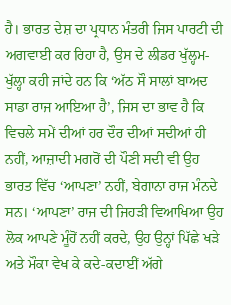ਹੈ। ਭਾਰਤ ਦੇਸ਼ ਦਾ ਪ੍ਰਧਾਨ ਮੰਤਰੀ ਜਿਸ ਪਾਰਟੀ ਦੀ ਅਗਵਾਈ ਕਰ ਰਿਹਾ ਹੈ, ਉਸ ਦੇ ਲੀਡਰ ਖੁੱਲ੍ਹਮ-ਖੁੱਲ੍ਹਾ ਕਹੀ ਜਾਂਦੇ ਹਨ ਕਿ ‘ਅੱਠ ਸੌ ਸਾਲਾਂ ਬਾਅਦ ਸਾਡਾ ਰਾਜ ਆਇਆ ਹੈ’, ਜਿਸ ਦਾ ਭਾਵ ਹੈ ਕਿ ਵਿਚਲੇ ਸਮੇਂ ਦੀਆਂ ਹਰ ਦੌਰ ਦੀਆਂ ਸਦੀਆਂ ਹੀ ਨਹੀਂ, ਆਜ਼ਾਦੀ ਮਗਰੋਂ ਦੀ ਪੌਣੀ ਸਦੀ ਵੀ ਉਹ ਭਾਰਤ ਵਿੱਚ ‘ਆਪਣਾ’ ਨਹੀਂ, ਬੇਗਾਨਾ ਰਾਜ ਮੰਨਦੇ ਸਨ। ‘ਆਪਣਾ’ ਰਾਜ ਦੀ ਜਿਹੜੀ ਵਿਆਖਿਆ ਉਹ ਲੋਕ ਆਪਣੇ ਮੂੰਹੋਂ ਨਹੀਂ ਕਰਦੇ, ਉਹ ਉਨ੍ਹਾਂ ਪਿੱਛੇ ਖੜੇ ਅਤੇ ਮੌਕਾ ਵੇਖ ਕੇ ਕਦੇ-ਕਦਾਈਂ ਅੱਗੇ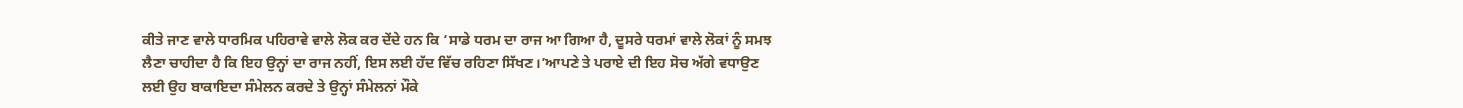ਕੀਤੇ ਜਾਣ ਵਾਲੇ ਧਾਰਮਿਕ ਪਹਿਰਾਵੇ ਵਾਲੇ ਲੋਕ ਕਰ ਦੇਂਦੇ ਹਨ ਕਿ ‘ਸਾਡੇ ਧਰਮ ਦਾ ਰਾਜ ਆ ਗਿਆ ਹੈ, ਦੂਸਰੇ ਧਰਮਾਂ ਵਾਲੇ ਲੋਕਾਂ ਨੂੰ ਸਮਝ ਲੈਣਾ ਚਾਹੀਦਾ ਹੈ ਕਿ ਇਹ ਉਨ੍ਹਾਂ ਦਾ ਰਾਜ ਨਹੀਂ, ਇਸ ਲਈ ਹੱਦ ਵਿੱਚ ਰਹਿਣਾ ਸਿੱਖਣ।’ਆਪਣੇ ਤੇ ਪਰਾਏ ਦੀ ਇਹ ਸੋਚ ਅੱਗੇ ਵਧਾਉਣ ਲਈ ਉਹ ਬਾਕਾਇਦਾ ਸੰਮੇਲਨ ਕਰਦੇ ਤੇ ਉਨ੍ਹਾਂ ਸੰਮੇਲਨਾਂ ਮੌਕੇ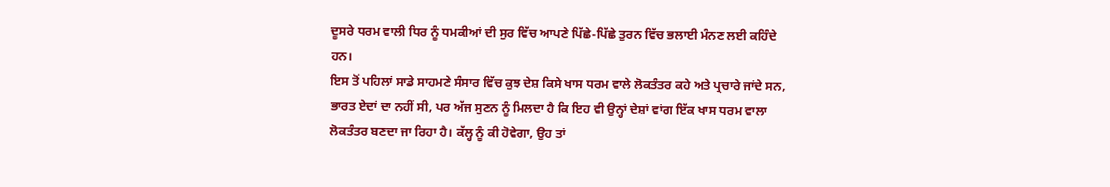ਦੂਸਰੇ ਧਰਮ ਵਾਲੀ ਧਿਰ ਨੂੰ ਧਮਕੀਆਂ ਦੀ ਸੁਰ ਵਿੱਚ ਆਪਣੇ ਪਿੱਛੇ-ਪਿੱਛੇ ਤੁਰਨ ਵਿੱਚ ਭਲਾਈ ਮੰਨਣ ਲਈ ਕਹਿੰਦੇ ਹਨ।
ਇਸ ਤੋਂ ਪਹਿਲਾਂ ਸਾਡੇ ਸਾਹਮਣੇ ਸੰਸਾਰ ਵਿੱਚ ਕੁਝ ਦੇਸ਼ ਕਿਸੇ ਖਾਸ ਧਰਮ ਵਾਲੇ ਲੋਕਤੰਤਰ ਕਹੇ ਅਤੇ ਪ੍ਰਚਾਰੇ ਜਾਂਦੇ ਸਨ, ਭਾਰਤ ਏਦਾਂ ਦਾ ਨਹੀਂ ਸੀ, ਪਰ ਅੱਜ ਸੁਣਨ ਨੂੰ ਮਿਲਦਾ ਹੈ ਕਿ ਇਹ ਵੀ ਉਨ੍ਹਾਂ ਦੇਸ਼ਾਂ ਵਾਂਗ ਇੱਕ ਖਾਸ ਧਰਮ ਵਾਲਾ ਲੋਕਤੰਤਰ ਬਣਦਾ ਜਾ ਰਿਹਾ ਹੈ। ਕੱਲ੍ਹ ਨੂੰ ਕੀ ਹੋਵੇਗਾ, ਉਹ ਤਾਂ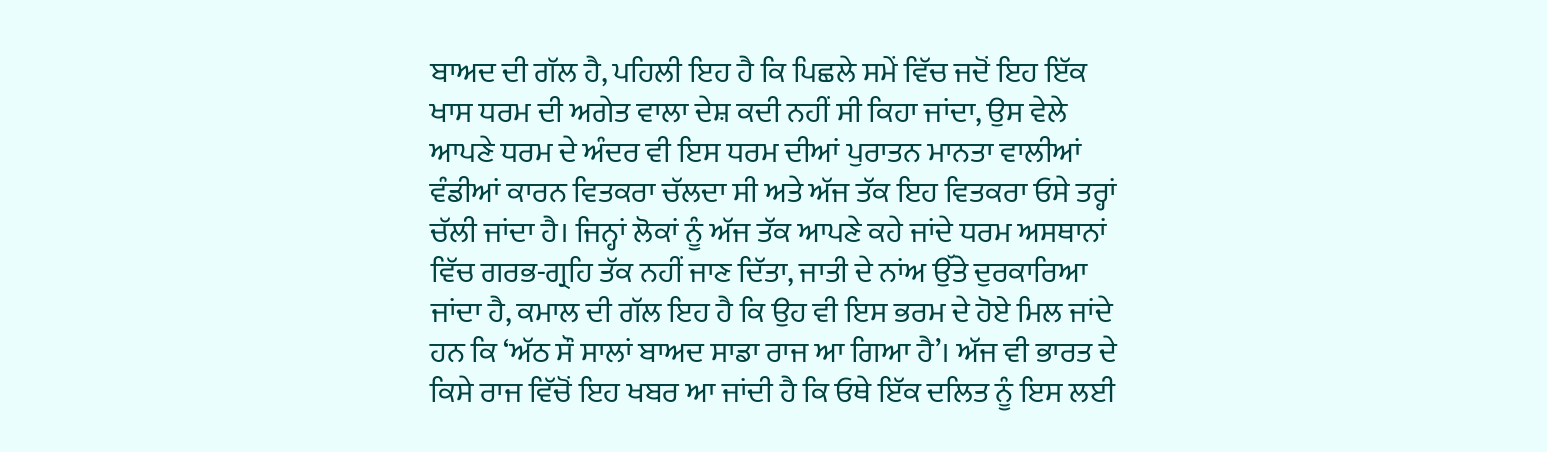ਬਾਅਦ ਦੀ ਗੱਲ ਹੈ, ਪਹਿਲੀ ਇਹ ਹੈ ਕਿ ਪਿਛਲੇ ਸਮੇਂ ਵਿੱਚ ਜਦੋਂ ਇਹ ਇੱਕ ਖਾਸ ਧਰਮ ਦੀ ਅਗੇਤ ਵਾਲਾ ਦੇਸ਼ ਕਦੀ ਨਹੀਂ ਸੀ ਕਿਹਾ ਜਾਂਦਾ, ਉਸ ਵੇਲੇ ਆਪਣੇ ਧਰਮ ਦੇ ਅੰਦਰ ਵੀ ਇਸ ਧਰਮ ਦੀਆਂ ਪੁਰਾਤਨ ਮਾਨਤਾ ਵਾਲੀਆਂ ਵੰਡੀਆਂ ਕਾਰਨ ਵਿਤਕਰਾ ਚੱਲਦਾ ਸੀ ਅਤੇ ਅੱਜ ਤੱਕ ਇਹ ਵਿਤਕਰਾ ਓਸੇ ਤਰ੍ਹਾਂ ਚੱਲੀ ਜਾਂਦਾ ਹੈ। ਜਿਨ੍ਹਾਂ ਲੋਕਾਂ ਨੂੰ ਅੱਜ ਤੱਕ ਆਪਣੇ ਕਹੇ ਜਾਂਦੇ ਧਰਮ ਅਸਥਾਨਾਂ ਵਿੱਚ ਗਰਭ-ਗ੍ਰਹਿ ਤੱਕ ਨਹੀਂ ਜਾਣ ਦਿੱਤਾ, ਜਾਤੀ ਦੇ ਨਾਂਅ ਉੱਤੇ ਦੁਰਕਾਰਿਆ ਜਾਂਦਾ ਹੈ, ਕਮਾਲ ਦੀ ਗੱਲ ਇਹ ਹੈ ਕਿ ਉਹ ਵੀ ਇਸ ਭਰਮ ਦੇ ਹੋਏ ਮਿਲ ਜਾਂਦੇ ਹਨ ਕਿ ‘ਅੱਠ ਸੌ ਸਾਲਾਂ ਬਾਅਦ ਸਾਡਾ ਰਾਜ ਆ ਗਿਆ ਹੈ’। ਅੱਜ ਵੀ ਭਾਰਤ ਦੇ ਕਿਸੇ ਰਾਜ ਵਿੱਚੋਂ ਇਹ ਖਬਰ ਆ ਜਾਂਦੀ ਹੈ ਕਿ ਓਥੇ ਇੱਕ ਦਲਿਤ ਨੂੰ ਇਸ ਲਈ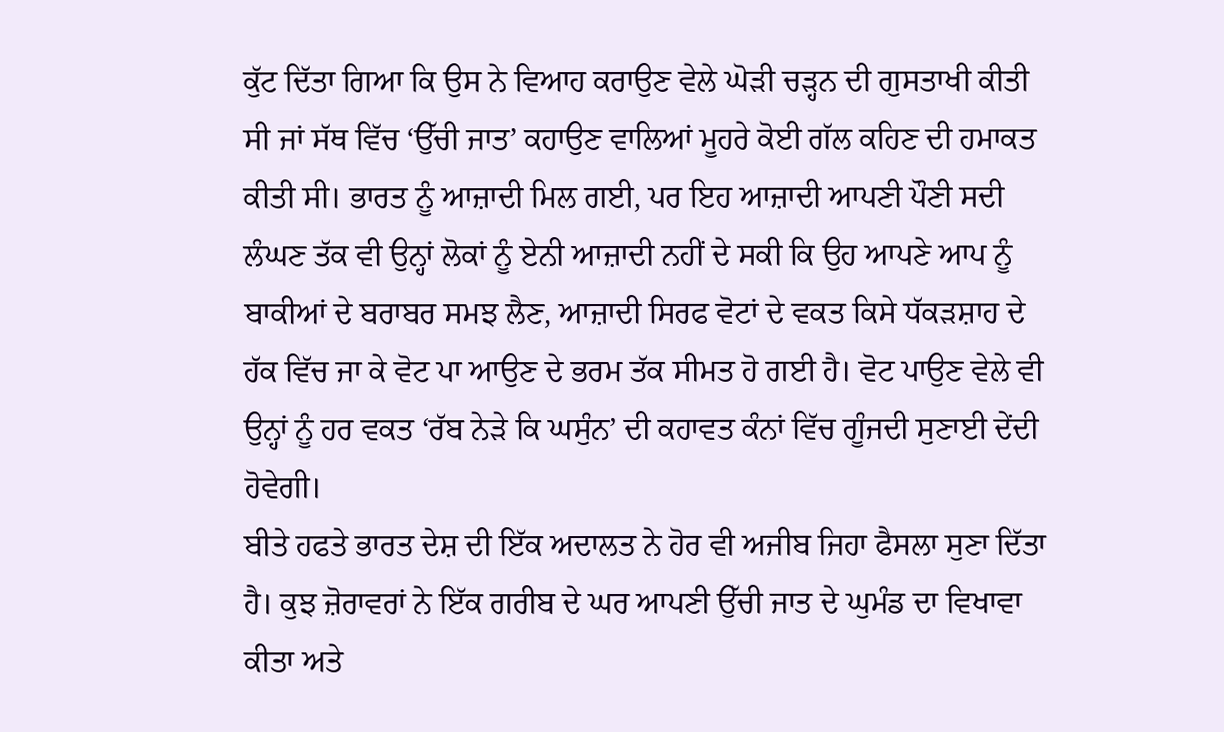ਕੁੱਟ ਦਿੱਤਾ ਗਿਆ ਕਿ ਉਸ ਨੇ ਵਿਆਹ ਕਰਾਉਣ ਵੇਲੇ ਘੋੜੀ ਚੜ੍ਹਨ ਦੀ ਗੁਸਤਾਖੀ ਕੀਤੀ ਸੀ ਜਾਂ ਸੱਥ ਵਿੱਚ ‘ਉੱਚੀ ਜਾਤ’ ਕਹਾਉਣ ਵਾਲਿਆਂ ਮੂਹਰੇ ਕੋਈ ਗੱਲ ਕਹਿਣ ਦੀ ਹਮਾਕਤ ਕੀਤੀ ਸੀ। ਭਾਰਤ ਨੂੰ ਆਜ਼ਾਦੀ ਮਿਲ ਗਈ, ਪਰ ਇਹ ਆਜ਼ਾਦੀ ਆਪਣੀ ਪੌਣੀ ਸਦੀ ਲੰਘਣ ਤੱਕ ਵੀ ਉਨ੍ਹਾਂ ਲੋਕਾਂ ਨੂੰ ਏਨੀ ਆਜ਼ਾਦੀ ਨਹੀਂ ਦੇ ਸਕੀ ਕਿ ਉਹ ਆਪਣੇ ਆਪ ਨੂੰ ਬਾਕੀਆਂ ਦੇ ਬਰਾਬਰ ਸਮਝ ਲੈਣ, ਆਜ਼ਾਦੀ ਸਿਰਫ ਵੋਟਾਂ ਦੇ ਵਕਤ ਕਿਸੇ ਧੱਕੜਸ਼ਾਹ ਦੇ ਹੱਕ ਵਿੱਚ ਜਾ ਕੇ ਵੋਟ ਪਾ ਆਉਣ ਦੇ ਭਰਮ ਤੱਕ ਸੀਮਤ ਹੋ ਗਈ ਹੈ। ਵੋਟ ਪਾਉਣ ਵੇਲੇ ਵੀ ਉਨ੍ਹਾਂ ਨੂੰ ਹਰ ਵਕਤ ‘ਰੱਬ ਨੇੜੇ ਕਿ ਘਸੁੰਨ’ ਦੀ ਕਹਾਵਤ ਕੰਨਾਂ ਵਿੱਚ ਗੂੰਜਦੀ ਸੁਣਾਈ ਦੇਂਦੀ ਹੋਵੇਗੀ।
ਬੀਤੇ ਹਫਤੇ ਭਾਰਤ ਦੇਸ਼ ਦੀ ਇੱਕ ਅਦਾਲਤ ਨੇ ਹੋਰ ਵੀ ਅਜੀਬ ਜਿਹਾ ਫੈਸਲਾ ਸੁਣਾ ਦਿੱਤਾ ਹੈ। ਕੁਝ ਜ਼ੋਰਾਵਰਾਂ ਨੇ ਇੱਕ ਗਰੀਬ ਦੇ ਘਰ ਆਪਣੀ ਉੱਚੀ ਜਾਤ ਦੇ ਘੁਮੰਡ ਦਾ ਵਿਖਾਵਾ ਕੀਤਾ ਅਤੇ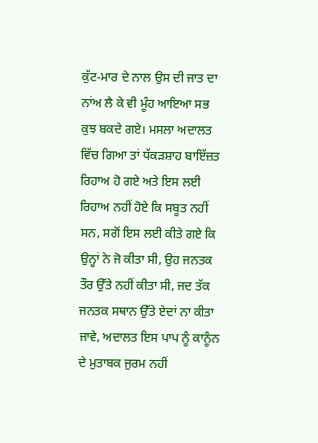ਕੁੱਟ-ਮਾਰ ਦੇ ਨਾਲ ਉਸ ਦੀ ਜਾਤ ਦਾ ਨਾਂਅ ਲੈ ਕੇ ਵੀ ਮੂੰਹ ਆਇਆ ਸਭ ਕੁਝ ਬਕਦੇ ਗਏ। ਮਸਲਾ ਅਦਾਲਤ ਵਿੱਚ ਗਿਆ ਤਾਂ ਧੱਕੜਸ਼ਾਹ ਬਾਇੱਜ਼ਤ ਰਿਹਾਅ ਹੋ ਗਏ ਅਤੇ ਇਸ ਲਈ ਰਿਹਾਅ ਨਹੀਂ ਹੋਏ ਕਿ ਸਬੂਤ ਨਹੀਂ ਸਨ, ਸਗੋਂ ਇਸ ਲਈ ਕੀਤੇ ਗਏ ਕਿ ਉਨ੍ਹਾਂ ਨੇ ਜੋ ਕੀਤਾ ਸੀ, ਉਹ ਜਨਤਕ ਤੌਰ ਉੱਤੇ ਨਹੀਂ ਕੀਤਾ ਸੀ, ਜਦ ਤੱਕ ਜਨਤਕ ਸਥਾਨ ਉੱਤੇ ਏਦਾਂ ਨਾ ਕੀਤਾ ਜਾਵੇ, ਅਦਾਲਤ ਇਸ ਪਾਪ ਨੂੰ ਕਾਨੂੰਨ ਦੇ ਮੁਤਾਬਕ ਜੁਰਮ ਨਹੀਂ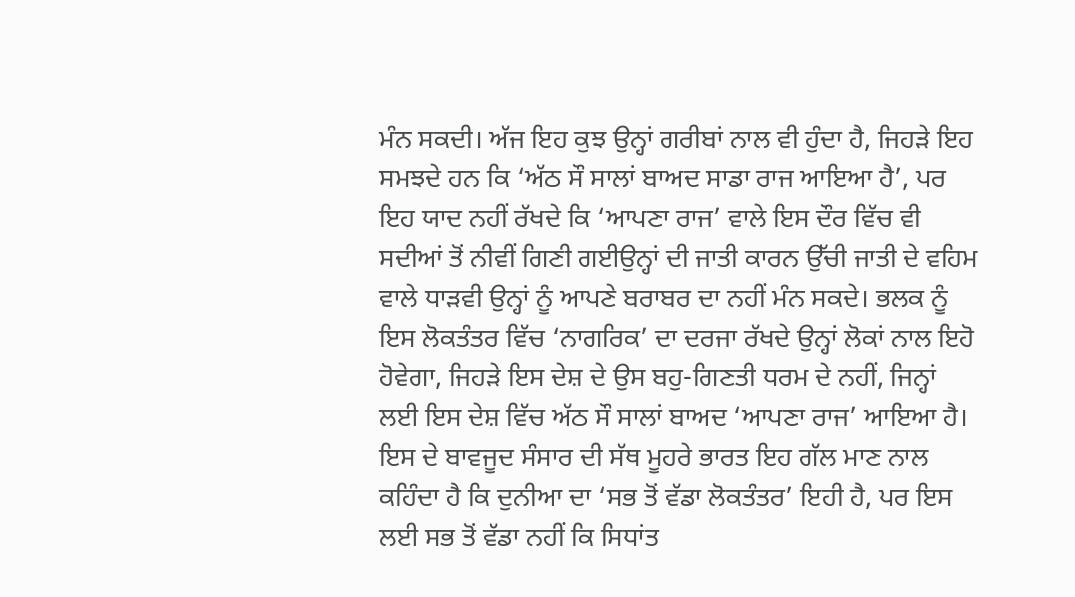ਮੰਨ ਸਕਦੀ। ਅੱਜ ਇਹ ਕੁਝ ਉਨ੍ਹਾਂ ਗਰੀਬਾਂ ਨਾਲ ਵੀ ਹੁੰਦਾ ਹੈ, ਜਿਹੜੇ ਇਹ ਸਮਝਦੇ ਹਨ ਕਿ ‘ਅੱਠ ਸੌ ਸਾਲਾਂ ਬਾਅਦ ਸਾਡਾ ਰਾਜ ਆਇਆ ਹੈ’, ਪਰ ਇਹ ਯਾਦ ਨਹੀਂ ਰੱਖਦੇ ਕਿ ‘ਆਪਣਾ ਰਾਜ’ ਵਾਲੇ ਇਸ ਦੌਰ ਵਿੱਚ ਵੀ ਸਦੀਆਂ ਤੋਂ ਨੀਵੀਂ ਗਿਣੀ ਗਈਉਨ੍ਹਾਂ ਦੀ ਜਾਤੀ ਕਾਰਨ ਉੱਚੀ ਜਾਤੀ ਦੇ ਵਹਿਮ ਵਾਲੇ ਧਾੜਵੀ ਉਨ੍ਹਾਂ ਨੂੰ ਆਪਣੇ ਬਰਾਬਰ ਦਾ ਨਹੀਂ ਮੰਨ ਸਕਦੇ। ਭਲਕ ਨੂੰ ਇਸ ਲੋਕਤੰਤਰ ਵਿੱਚ ‘ਨਾਗਰਿਕ’ ਦਾ ਦਰਜਾ ਰੱਖਦੇ ਉਨ੍ਹਾਂ ਲੋਕਾਂ ਨਾਲ ਇਹੋ ਹੋਵੇਗਾ, ਜਿਹੜੇ ਇਸ ਦੇਸ਼ ਦੇ ਉਸ ਬਹੁ-ਗਿਣਤੀ ਧਰਮ ਦੇ ਨਹੀਂ, ਜਿਨ੍ਹਾਂ ਲਈ ਇਸ ਦੇਸ਼ ਵਿੱਚ ਅੱਠ ਸੌ ਸਾਲਾਂ ਬਾਅਦ ‘ਆਪਣਾ ਰਾਜ’ ਆਇਆ ਹੈ। ਇਸ ਦੇ ਬਾਵਜੂਦ ਸੰਸਾਰ ਦੀ ਸੱਥ ਮੂਹਰੇ ਭਾਰਤ ਇਹ ਗੱਲ ਮਾਣ ਨਾਲ ਕਹਿੰਦਾ ਹੈ ਕਿ ਦੁਨੀਆ ਦਾ ‘ਸਭ ਤੋਂ ਵੱਡਾ ਲੋਕਤੰਤਰ’ ਇਹੀ ਹੈ, ਪਰ ਇਸ ਲਈ ਸਭ ਤੋਂ ਵੱਡਾ ਨਹੀਂ ਕਿ ਸਿਧਾਂਤ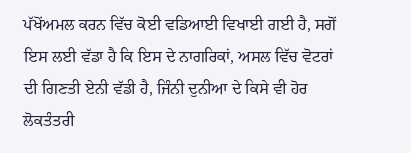ਪੱਖੋਂਅਮਲ ਕਰਨ ਵਿੱਚ ਕੋਈ ਵਡਿਆਈ ਵਿਖਾਈ ਗਈ ਹੈ, ਸਗੋਂ ਇਸ ਲਈ ਵੱਡਾ ਹੈ ਕਿ ਇਸ ਦੇ ਨਾਗਰਿਕਾਂ, ਅਸਲ ਵਿੱਚ ਵੋਟਰਾਂ ਦੀ ਗਿਣਤੀ ਏਨੀ ਵੱਡੀ ਹੈ, ਜਿੰਨੀ ਦੁਨੀਆ ਦੇ ਕਿਸੇ ਵੀ ਹੋਰ ਲੋਕਤੰਤਰੀ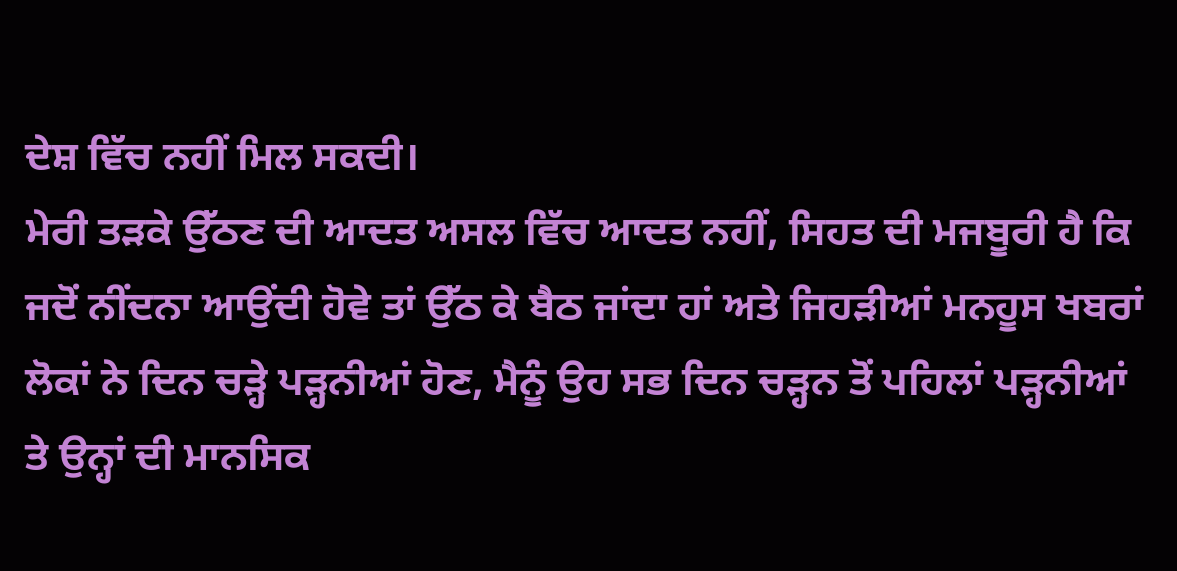ਦੇਸ਼ ਵਿੱਚ ਨਹੀਂ ਮਿਲ ਸਕਦੀ।
ਮੇਰੀ ਤੜਕੇ ਉੱਠਣ ਦੀ ਆਦਤ ਅਸਲ ਵਿੱਚ ਆਦਤ ਨਹੀਂ, ਸਿਹਤ ਦੀ ਮਜਬੂਰੀ ਹੈ ਕਿ ਜਦੋਂ ਨੀਂਦਨਾ ਆਉਂਦੀ ਹੋਵੇ ਤਾਂ ਉੱਠ ਕੇ ਬੈਠ ਜਾਂਦਾ ਹਾਂ ਅਤੇ ਜਿਹੜੀਆਂ ਮਨਹੂਸ ਖਬਰਾਂ ਲੋਕਾਂ ਨੇ ਦਿਨ ਚੜ੍ਹੇ ਪੜ੍ਹਨੀਆਂ ਹੋਣ, ਮੈਨੂੰ ਉਹ ਸਭ ਦਿਨ ਚੜ੍ਹਨ ਤੋਂ ਪਹਿਲਾਂ ਪੜ੍ਹਨੀਆਂ ਤੇ ਉਨ੍ਹਾਂ ਦੀ ਮਾਨਸਿਕ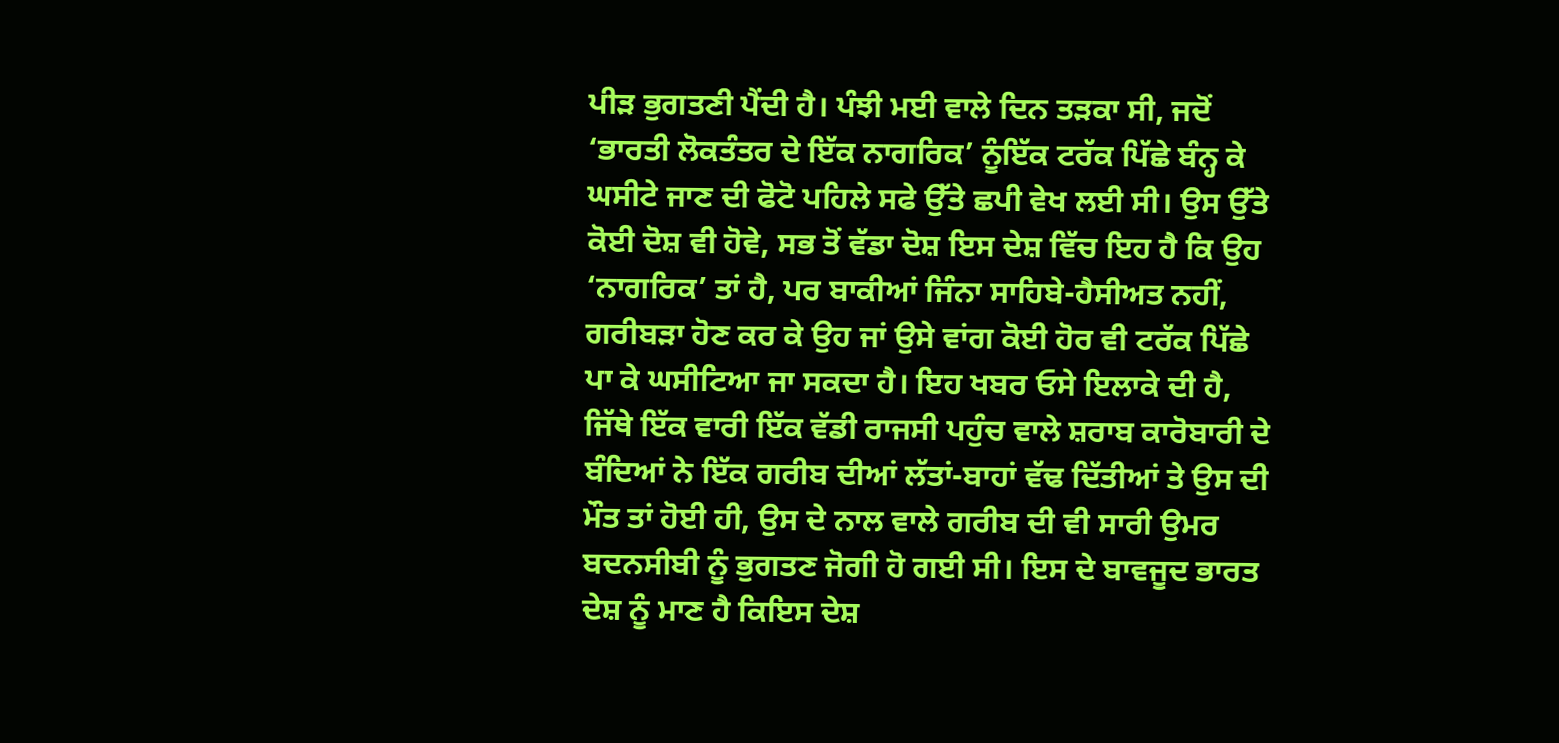ਪੀੜ ਭੁਗਤਣੀ ਪੈਂਦੀ ਹੈ। ਪੰਝੀ ਮਈ ਵਾਲੇ ਦਿਨ ਤੜਕਾ ਸੀ, ਜਦੋਂ ‘ਭਾਰਤੀ ਲੋਕਤੰਤਰ ਦੇ ਇੱਕ ਨਾਗਰਿਕ’ ਨੂੰਇੱਕ ਟਰੱਕ ਪਿੱਛੇ ਬੰਨ੍ਹ ਕੇ ਘਸੀਟੇ ਜਾਣ ਦੀ ਫੋਟੋ ਪਹਿਲੇ ਸਫੇ ਉੱਤੇ ਛਪੀ ਵੇਖ ਲਈ ਸੀ। ਉਸ ਉੱਤੇ ਕੋਈ ਦੋਸ਼ ਵੀ ਹੋਵੇ, ਸਭ ਤੋਂ ਵੱਡਾ ਦੋਸ਼ ਇਸ ਦੇਸ਼ ਵਿੱਚ ਇਹ ਹੈ ਕਿ ਉਹ ‘ਨਾਗਰਿਕ’ ਤਾਂ ਹੈ, ਪਰ ਬਾਕੀਆਂ ਜਿੰਨਾ ਸਾਹਿਬੇ-ਹੈਸੀਅਤ ਨਹੀਂ, ਗਰੀਬੜਾ ਹੋਣ ਕਰ ਕੇ ਉਹ ਜਾਂ ਉਸੇ ਵਾਂਗ ਕੋਈ ਹੋਰ ਵੀ ਟਰੱਕ ਪਿੱਛੇ ਪਾ ਕੇ ਘਸੀਟਿਆ ਜਾ ਸਕਦਾ ਹੈ। ਇਹ ਖਬਰ ਓਸੇ ਇਲਾਕੇ ਦੀ ਹੈ, ਜਿੱਥੇ ਇੱਕ ਵਾਰੀ ਇੱਕ ਵੱਡੀ ਰਾਜਸੀ ਪਹੁੰਚ ਵਾਲੇ ਸ਼ਰਾਬ ਕਾਰੋਬਾਰੀ ਦੇ ਬੰਦਿਆਂ ਨੇ ਇੱਕ ਗਰੀਬ ਦੀਆਂ ਲੱਤਾਂ-ਬਾਹਾਂ ਵੱਢ ਦਿੱਤੀਆਂ ਤੇ ਉਸ ਦੀ ਮੌਤ ਤਾਂ ਹੋਈ ਹੀ, ਉਸ ਦੇ ਨਾਲ ਵਾਲੇ ਗਰੀਬ ਦੀ ਵੀ ਸਾਰੀ ਉਮਰ ਬਦਨਸੀਬੀ ਨੂੰ ਭੁਗਤਣ ਜੋਗੀ ਹੋ ਗਈ ਸੀ। ਇਸ ਦੇ ਬਾਵਜੂਦ ਭਾਰਤ ਦੇਸ਼ ਨੂੰ ਮਾਣ ਹੈ ਕਿਇਸ ਦੇਸ਼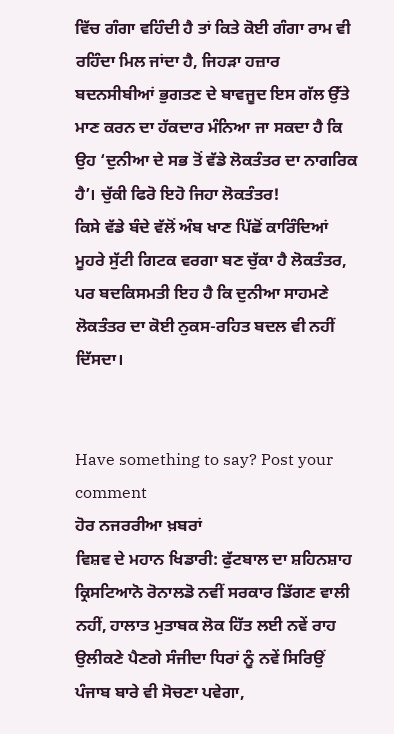ਵਿੱਚ ਗੰਗਾ ਵਹਿੰਦੀ ਹੈ ਤਾਂ ਕਿਤੇ ਕੋਈ ਗੰਗਾ ਰਾਮ ਵੀ ਰਹਿੰਦਾ ਮਿਲ ਜਾਂਦਾ ਹੈ, ਜਿਹੜਾ ਹਜ਼ਾਰ ਬਦਨਸੀਬੀਆਂ ਭੁਗਤਣ ਦੇ ਬਾਵਜੂਦ ਇਸ ਗੱਲ ਉੱਤੇ ਮਾਣ ਕਰਨ ਦਾ ਹੱਕਦਾਰ ਮੰਨਿਆ ਜਾ ਸਕਦਾ ਹੈ ਕਿ ਉਹ ‘ਦੁਨੀਆ ਦੇ ਸਭ ਤੋਂ ਵੱਡੇ ਲੋਕਤੰਤਰ ਦਾ ਨਾਗਰਿਕ ਹੈ’। ਚੁੱਕੀ ਫਿਰੋ ਇਹੋ ਜਿਹਾ ਲੋਕਤੰਤਰ!
ਕਿਸੇ ਵੱਡੇ ਬੰਦੇ ਵੱਲੋਂ ਅੰਬ ਖਾਣ ਪਿੱਛੋਂ ਕਾਰਿੰਦਿਆਂ ਮੂਹਰੇ ਸੁੱਟੀ ਗਿਟਕ ਵਰਗਾ ਬਣ ਚੁੱਕਾ ਹੈ ਲੋਕਤੰਤਰ, ਪਰ ਬਦਕਿਸਮਤੀ ਇਹ ਹੈ ਕਿ ਦੁਨੀਆ ਸਾਹਮਣੇ ਲੋਕਤੰਤਰ ਦਾ ਕੋਈ ਨੁਕਸ-ਰਹਿਤ ਬਦਲ ਵੀ ਨਹੀਂ ਦਿੱਸਦਾ।


Have something to say? Post your comment
ਹੋਰ ਨਜਰਰੀਆ ਖ਼ਬਰਾਂ
ਵਿਸ਼ਵ ਦੇ ਮਹਾਨ ਖਿਡਾਰੀ: ਫੁੱਟਬਾਲ ਦਾ ਸ਼ਹਿਨਸ਼ਾਹ ਕ੍ਰਿਸਟਿਆਨੋ ਰੋਨਾਲਡੋ ਨਵੀਂ ਸਰਕਾਰ ਡਿੱਗਣ ਵਾਲੀ ਨਹੀਂ, ਹਾਲਾਤ ਮੁਤਾਬਕ ਲੋਕ ਹਿੱਤ ਲਈ ਨਵੇਂ ਰਾਹ ਉਲੀਕਣੇ ਪੈਣਗੇ ਸੰਜੀਦਾ ਧਿਰਾਂ ਨੂੰ ਨਵੇਂ ਸਿਰਿਉਂ ਪੰਜਾਬ ਬਾਰੇ ਵੀ ਸੋਚਣਾ ਪਵੇਗਾ,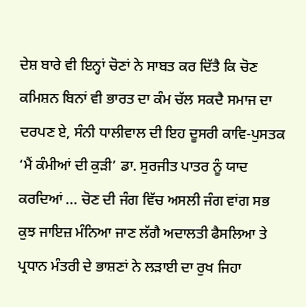ਦੇਸ਼ ਬਾਰੇ ਵੀ ਇਨ੍ਹਾਂ ਚੋਣਾਂ ਨੇ ਸਾਬਤ ਕਰ ਦਿੱਤੈ ਕਿ ਚੋਣ ਕਮਿਸ਼ਨ ਬਿਨਾਂ ਵੀ ਭਾਰਤ ਦਾ ਕੰਮ ਚੱਲ ਸਕਦੈ ਸਮਾਜ ਦਾ ਦਰਪਣ ਏ, ਸੰਨੀ ਧਾਲੀਵਾਲ ਦੀ ਇਹ ਦੂਸਰੀ ਕਾਵਿ-ਪੁਸਤਕ ‘ਮੈਂ ਕੰਮੀਆਂ ਦੀ ਕੁੜੀ’ ਡਾ. ਸੁਰਜੀਤ ਪਾਤਰ ਨੂੰ ਯਾਦ ਕਰਦਿਆਂ ... ਚੋਣ ਦੀ ਜੰਗ ਵਿੱਚ ਅਸਲੀ ਜੰਗ ਵਾਂਗ ਸਭ ਕੁਝ ਜਾਇਜ਼ ਮੰਨਿਆ ਜਾਣ ਲੱਗੈ ਅਦਾਲਤੀ ਫੈਸਲਿਆ ਤੇ ਪ੍ਰਧਾਨ ਮੰਤਰੀ ਦੇ ਭਾਸ਼ਣਾਂ ਨੇ ਲੜਾਈ ਦਾ ਰੁਖ ਜਿਹਾ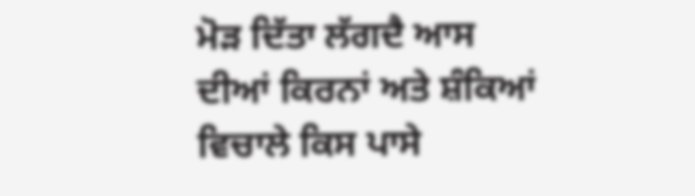ਮੋੜ ਦਿੱਤਾ ਲੱਗਦੈ ਆਸ ਦੀਆਂ ਕਿਰਨਾਂ ਅਤੇ ਸ਼ੰਕਿਆਂ ਵਿਚਾਲੇ ਕਿਸ ਪਾਸੇ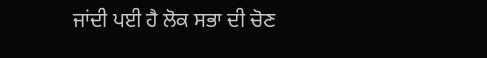ਜਾਂਦੀ ਪਈ ਹੈ ਲੋਕ ਸਭਾ ਦੀ ਚੋਣ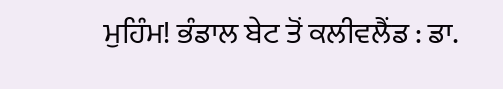ਮੁਹਿੰਮ! ਭੰਡਾਲ ਬੇਟ ਤੋਂ ਕਲੀਵਲੈਂਡ : ਡਾ.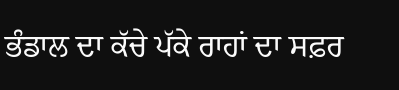ਭੰਡਾਲ ਦਾ ਕੱਚੇ ਪੱਕੇ ਰਾਹਾਂ ਦਾ ਸਫ਼ਰ